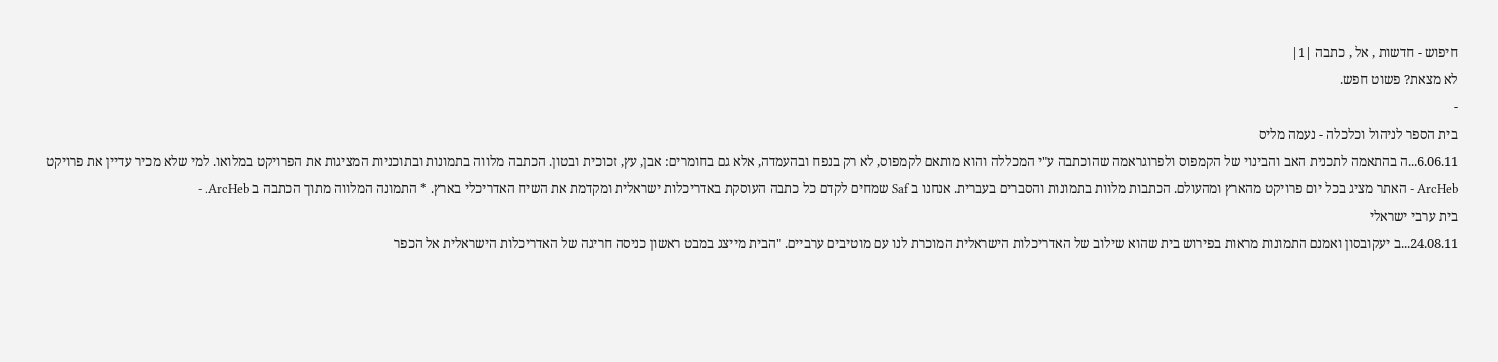חיפוש - חדשות , אל , כתבה |1|
לא מצאת? פשוט חפש.
-
בית הספר לניהול וכלכלה - נעמה מליס
6.06.11...ה בהתאמה לתכנית האב והבינוי של הקמפוס ולפרוגראמה שהוכתבה ע"י המכללה והוא מותאם לקמפוס, לא רק בנפח ובהעמדה, אלא גם בחומרים: אבן, עץ, זכוכית ובטון. הכתבה מלווה בתמונות ובתוכניות המציגות את הפרויקט במלואו. למי שלא מכיר עדיין את פרויקט ArcHeb - האתר מציג בכל יום פרויקט מהארץ ומהעולם. הכתבות מלוות בתמונות והסברים בעברית. אנחנו ב Saf שמחים לקדם כל כתבה העוסקת באדריכלות ישראלית ומקדמת את השיח האדריכלי בארץ. * התמונה המלווה מתוך הכתבה ב ArcHeb. -
בית ערבי ישראלי
24.08.11...ב יעקובסון ואמנם התמונות מראות בפירוש בית שהוא שילוב של האדריכלות הישראלית המוכרת לנו עם מוטיבים ערביים. "הבית מייצג במבט ראשון כניסה חריגה של האדריכלות הישראלית אל הכפר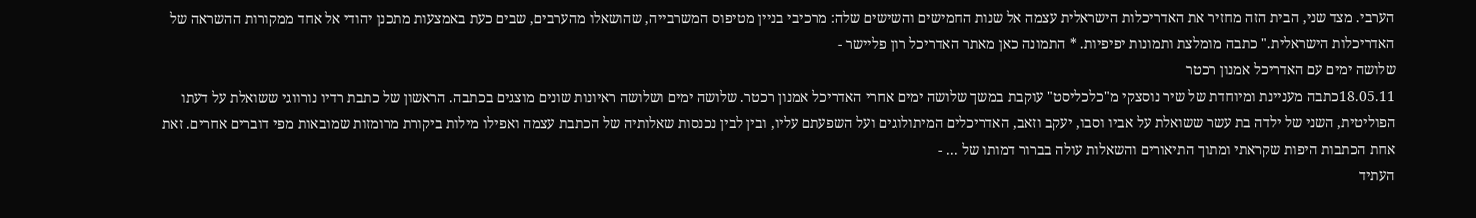הערבי. מצד שני, הבית הזה מחזיר את האדריכלות הישראלית עצמה אל שנות החמישים והשישים שלה: מרכיבי בניין מטיפוס המשרבייה, שהושאלו מהערבים, שבים כעת באמצעות מתכנן יהודי אל אחד ממקורות ההשראה של האדריכלות הישראלית." כתבה מומלצת ותמונות יפיפיות. * התמונה כאן מאתר האדריכל רון פליישר -
שלושה ימים עם האדריכל אמנון רכטר
18.05.11כתבה מעניינת ומיוחדת של שיר נוסצקי מ"כלכליסט" עוקבת במשך שלושה ימים אחרי האדריכל אמנון רכטר. שלושה ימים ושלושה ראיונות שונים מוצגים בכתבה. הראשון של כתבת רדיו נורווגי ששואלת על דעתו הפוליטית, השני של ילדה בת עשר ששואלת על אביו וסבו, יעקב וזאב, האדריכלים המיתולוגים ועל השפעתם עליו, ובין לבין נכנסות שאלותיה של הכתבת עצמה ואפילו מילות ביקורת מרומזות שמובאות מפי דוברים אחרים. זאת אחת הכתבות היפות שקראתי ומתוך התיאורים והשאלות עולה בברור דמותו של ... -
העתיד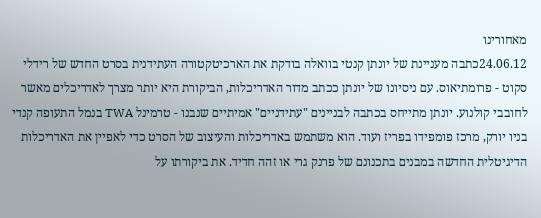מאחורינו
24.06.12כתבה מעניינת של יונתן קנטי בוואלה בודקת את הארכיטקטורה העתידנית בסרט החדש של רידלי סקוט - פרומתיאוס. עם ניסיונו של יונתן ככתב מדור האדריכלות, הביקורת היא יותר מצרך לאדריכלים מאשר לחובבי קולנוע. יונתן מתייחס בכתבה לבניינים "עתידניים" אמיתיים שנבנו - טרמינל TWA בנמל התעופה קנדי בניו יורק, מרכז פומפידו בפריז ועוד. הוא משתמש באדריכלות והעיצוב של הסרט כדי לאפיין את האדריכלות הדיגיטלית החדשה במבנים בתכנונם של פרנק גרי או זהה חדיד. את ביקורתו על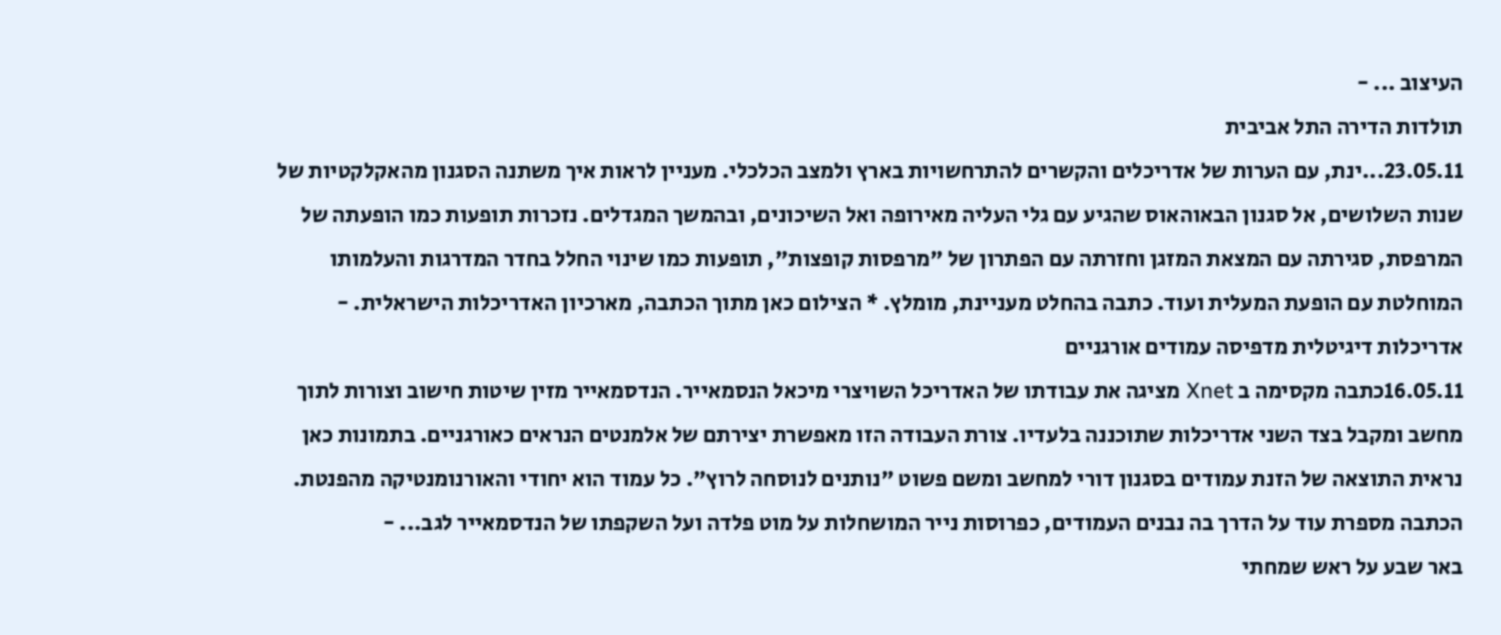העיצוב ... -
תולדות הדירה התל אביבית
23.05.11...ינת, עם הערות של אדריכלים והקשרים להתרחשויות בארץ ולמצב הכלכלי. מעניין לראות איך משתנה הסגנון מהאקלקטיות של שנות השלושים, אל סגנון הבאוהאוס שהגיע עם גלי העליה מאירופה ואל השיכונים, ובהמשך המגדלים. נזכרות תופעות כמו הופעתה של המרפסת, סגירתה עם המצאת המזגן וחזרתה עם הפתרון של "מרפסות קופצות", תופעות כמו שינוי החלל בחדר המדרגות והעלמותו המוחלטת עם הופעת המעלית ועוד. כתבה בהחלט מעניינת, מומלץ. * הצילום כאן מתוך הכתבה, מארכיון האדריכלות הישראלית. -
אדריכלות דיגיטלית מדפיסה עמודים אורגניים
16.05.11כתבה מקסימה ב Xnet מציגה את עבודתו של האדריכל השויצרי מיכאל הנסמאייר. הנדסמאייר מזין שיטות חישוב וצורות לתוך מחשב ומקבל בצד השני אדריכלות שתוכננה בלעדיו. צורת העבודה הזו מאפשרת יצירתם של אלמנטים הנראים כאורגניים. בתמונות כאן נראית התוצאה של הזנת עמודים בסגנון דורי למחשב ומשם פשוט "נותנים לנוסחה לרוץ". כל עמוד הוא יחודי והאורנומנטיקה מהפנטת. הכתבה מספרת עוד על הדרך בה נבנים העמודים, כפרוסות נייר המושחלות על מוט פלדה ועל השקפתו של הנדסמאייר לגב... -
באר שבע על ראש שמחתי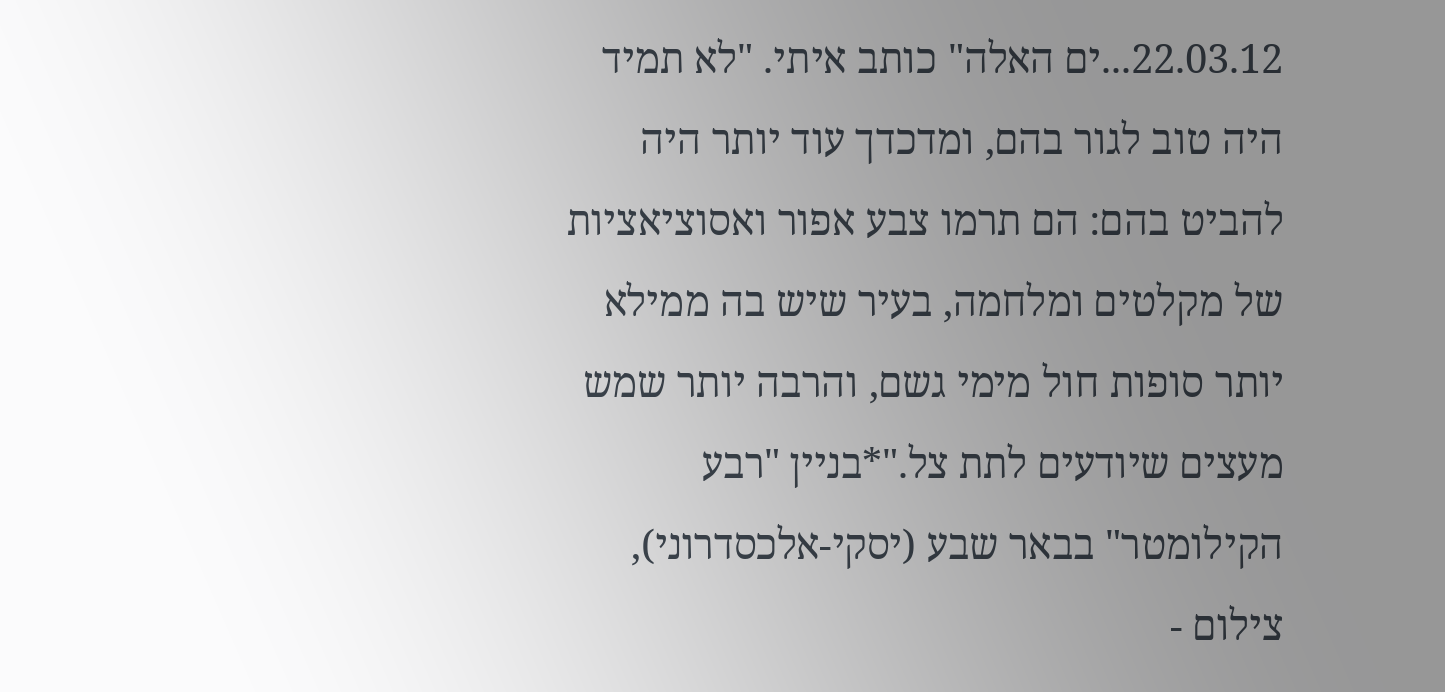22.03.12...ים האלה" כותב איתי. "לא תמיד היה טוב לגור בהם, ומדכדך עוד יותר היה להביט בהם: הם תרמו צבע אפור ואסוציאציות של מקלטים ומלחמה, בעיר שיש בה ממילא יותר סופות חול מימי גשם, והרבה יותר שמש מעצים שיודעים לתת צל."*בניין "רבע הקילומטר" בבאר שבע (יסקי-אלכסדרוני), צילום -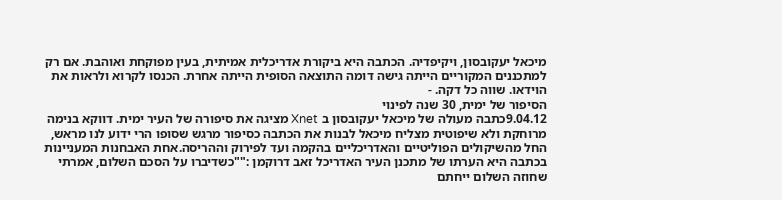מיכאל יעקובסון, ויקיפדיה. הכתבה היא ביקורת אדריכלית אמיתית, בעין מפוקחת ואוהבת. אם רק למתכננים המקוריים הייתה גישה דומה התוצאה הסופית הייתה אחרת. הכנסו לקרוא ולראות את הוידאו. שווה כל דקה. -
הסיפור של ימית, 30 שנה לפינוי
9.04.12כתבה מעולה של מיכאל יעקובסון ב Xnet מציגה את סיפורה של העיר ימית. דווקא בנימה מרוחקת ולא שיפוטית מצליח מיכאל לבנות את הכתבה כסיפור מרגש שסופו הרי ידוע לנו מראש, החל מהשיקולים הפוליטיים והאדריכליים בהקמה ועד לפירוק וההריסה.אחת האבחנות המעניינות בכתבה היא הערתו של מתכנן העיר האדריכל זאב דרוקמן :""כשדיברו על הסכם השלום, אמרתי שחוזה השלום ייחתם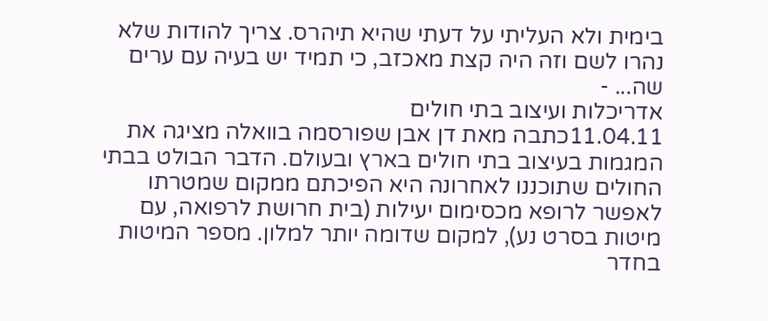בימית ולא העליתי על דעתי שהיא תיהרס. צריך להודות שלא נהרו לשם וזה היה קצת מאכזב, כי תמיד יש בעיה עם ערים שה... -
אדריכלות ועיצוב בתי חולים
11.04.11כתבה מאת דן אבן שפורסמה בוואלה מציגה את המגמות בעיצוב בתי חולים בארץ ובעולם. הדבר הבולט בבתי החולים שתוכננו לאחרונה היא הפיכתם ממקום שמטרתו לאפשר לרופא מכסימום יעילות (בית חרושת לרפואה, עם מיטות בסרט נע), למקום שדומה יותר למלון. מספר המיטות בחדר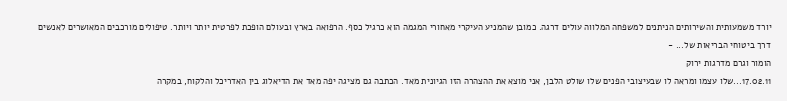יורד משמעותית והשירותים הניתנים למשפחה המלווה עולים דרגה. כמובן שהמניע העיקרי מאחורי המגמה הוא כרגיל כסף. הרפואה בארץ ובעולם הופכת לפרטית יותר ויותר. טיפולים מורכבים המאושרים לאנשים דרך ביטוחי הבריאות של... -
הומור וגרם מדרגות ירוק
17.02.11...שלו עצמו ומראה לו שבעיצובי הפנים שלו שולט הלבן, אני מוצא את ההצהרה הזו הגיונית מאד. הכתבה גם מציגה יפה מאד את הדיאלוג בין האדריכל והלקוח, במקרה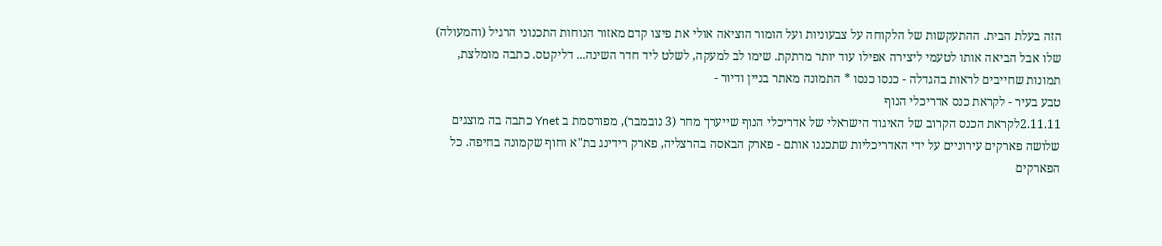הזה בעלת הבית. ההתעקשות של הלקוחה על צבעוניות ועל הומור הוציאה אולי את פיצו קדם מאזור הנוחות התכנוני הרגיל (והמעולה) שלו אבל הביאה אותו לטעמי ליצירה אפילו עוד יותר מרתקת. שימו לב למעקה, לשלט ליד חדר השינה... דליקטס. כתבה מומלצת, תמונות שחייבים לראות בהגדלה - כנסו כנסו * התמונה מאתר בניין ודיור -
טבע בעיר - לקראת כנס אדריכלי הנוף
2.11.11לקראת הכנס הקרוב של האיגוד הישראלי של אדריכלי הנוף שייערך מחר (3 נובמבר), מפורסמת ב Ynet כתבה בה מוצגים שלושה פארקים עירוניים על ידי האדריכליות שתכננו אותם - פארק הבאסה בהרצליה, פארק רידינג בת"א וחוף שקמונה בחיפה. כל הפארקים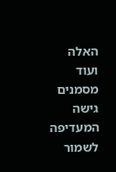האלה ועוד מסמנים גישה המעדיפה לשמור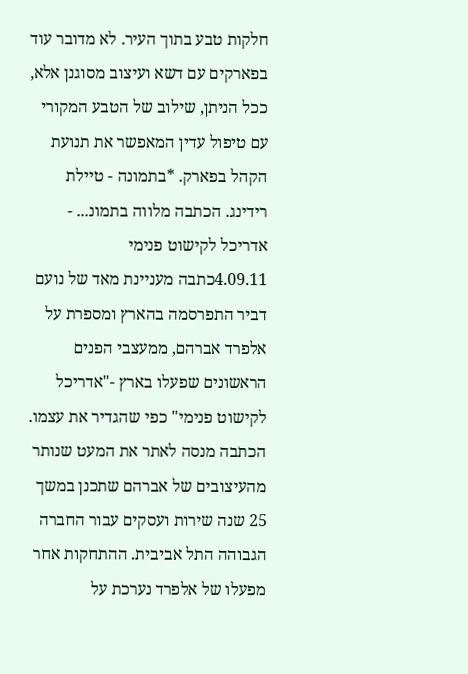חלקות טבע בתוך העיר. לא מדובר עוד בפארקים עם דשא ועיצוב מסוגנן אלא, ככל הניתן, שילוב של הטבע המקורי עם טיפול עדין המאפשר את תנועת הקהל בפארק. *בתמונה - טיילת רידינג. הכתבה מלווה בתמונ... -
אדריכל לקישוט פנימי
4.09.11כתבה מעניינת מאד של נועם דביר התפרסמה בהארץ ומספרת על אלפרד אברהם, ממעצבי הפנים הראשונים שפעלו בארץ -"אדריכל לקישוט פנימי" כפי שהגדיר את עצמו. הכתבה מנסה לאתר את המעט שנותר מהעיצובים של אברהם שתכנן במשך 25 שנה שירות ועסקים עבור החברה הגבוהה התל אביבית. ההתחקות אחר מפעלו של אלפרד נערכת על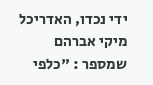ידי נכדו, האדריכל מיקי אברהם שמספר : "כלפי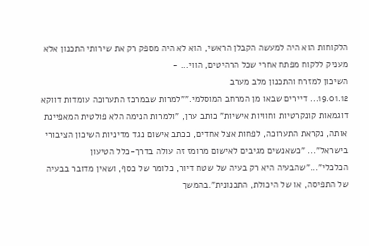הלקוחות הוא היה למעשה הקבלן הראשי, הוא לא היה מספק רק את שירותי התכנון אלא מעניק ללקוח מפתח אחרי שכל הרהיטים, הווי... -
השיכון למזרח והתכנון מלב מערב
19.01.12... דיירים שבאו מן המרחב המוסלמי.""למרות שבמרכז התערוכה עומדות דווקא דוגמאות קונקרטיות וחוויות אישיות" כותב ערן, "ולמרות הנימה הלא פולטית המאפיינת אותה, נקראת התערוכה, לפחות אצל אחדים, ככתב אישום נגד מדיניות השיכון הציבורי בישראל"... "כשאנשים מגיבים לאישום מרומז זה עולה בדרך-כלל הטיעון הכלכלי"..."שהבעיה היא רק בעיה של שטח דיור, כלומר של כסף, ושאין מדובר בבעיה של התפיסה, או של היכולת, התכנונית".בהמשך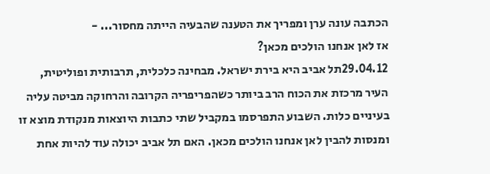הכתבה עונה ערן ומפריך את הטענה שהבעיה הייתה מחסור... -
אז לאן אנחנו הולכים מכאן?
29.04.12תל אביב היא בירת ישראל. מבחינה כלכלית, תרבותית ופוליטית, העיר מרכזת את הכוח הרב ביותר כשהפריפריה הקרובה והרחוקה מביטה עליה בעיניים כלות. השבוע התפרסמו במקביל שתי כתבות היוצאות מנקודת מוצא זו ומנסות להבין לאן אנחנו הולכים מכאן. האם תל אביב יכולה עוד להיות אחת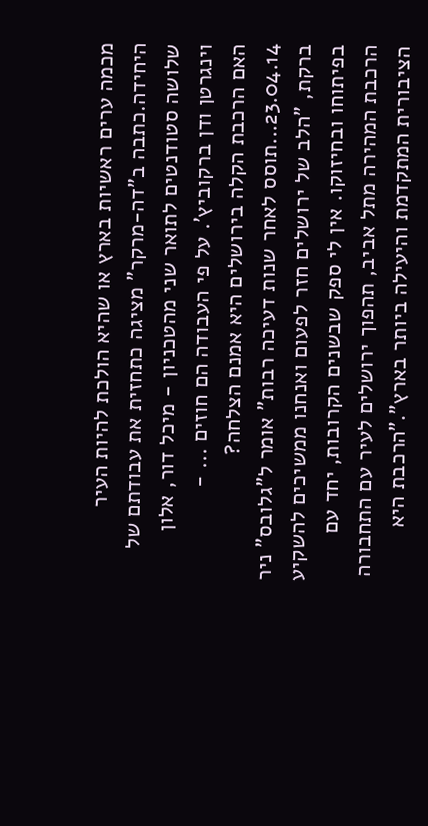מכמה ערים ראשיות בארץ או שהיא הולכת להיות העיר היחידה.כתבה ב"דה-מרקר" מציגה כתחזית את עבודתם של שלושה סטודנטים לתואר שני מהטכניון - מיכל דור, אלון וינגרטן ודן ברקוביץ'. על פי העבודה הם חוזים ... -
האם הרכבת הקלה בירושלים היא אמנם הצלחה?
23.04.14...תוסס לאחר שנות דעיכה רבות" אומר ל"גלובס" ניר ברקת, "הלב של ירושלים חזר לפעום ואנחנו ממשיכים להשקיע בפיתוחו ובחיזוקו. אין לי ספק שבשנים הקרובות, יחד עם הרכבת המהירה מתל אביב, תהפוך ירושלים לעיר עם התחבורה הציבורית המתקדמת והיעילה ביותר בארץ"."הרכבת היא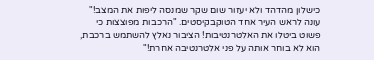כישלון מהדהד ולא יעזור שום שקר שמנסה ליפות את המצב!" עונה לראש העיר אחד הטוקבקיסטים. "הרכבות מפוצצות כי פשוט ביטלו את האלטרנטיבות! הציבור נאלץ להשתמש ברכבת, הוא לא בוחר אותה על פני אלטרנטיבה אחרת!"